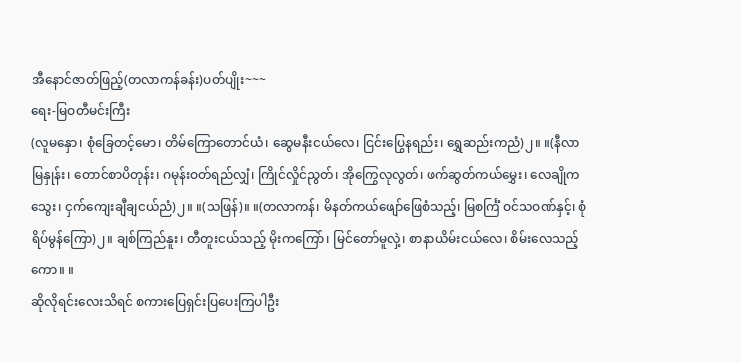အီနောင်ဇာတ်ဖြည့်(တလာကန်ခန်း)ပတ်ပျိုး~~~
ရေး-မြဝတီမင်းကြီး
(လူမနှော၊ စုံခြေတင့်မော၊ တိမ်ကြောတောင်ယံ၊ ဆွေမနီးငယ်လေ၊ ငြင်းပြွေနရည်း၊ ရွှေဆည်းကညံ)၂။ ။(နီလာမြနှုန်း၊ တောင်စာပိတုန်း၊ ဂမုန်းဝတ်ရည်လျှံ၊ ကြိုင်လှိုင်ညွတ်၊ အိုကြွေလုလွတ်၊ ဖက်ဆွတ်ကယ်မွှေး၊ လေချိုကသွေး၊ ငှက်ကျေးချီချငယ်ညံ)၂။ ။(သဖြန်)။ ။(တလာကန်၊ မိနတ်ကယ်ဖျော်ဖြေစံသည့်၊ မြစင်္ကြံ ဝင်သဝဏ်နှင့်၊ စုံရိပ်မွန်ကြော)၂။ ချစ်ကြည်နူး၊ တီတူးငယ်သည့် မိုးကကြော်၊ မြင်တော်မူလှဲ့၊ စာနာယိမ်းငယ်လေ၊ စိမ်းလေသည့်ကော။ ။
ဆိုလိုရင်းလေးသိရင် စကားပြေရှင်းပြပေးကြပါဦး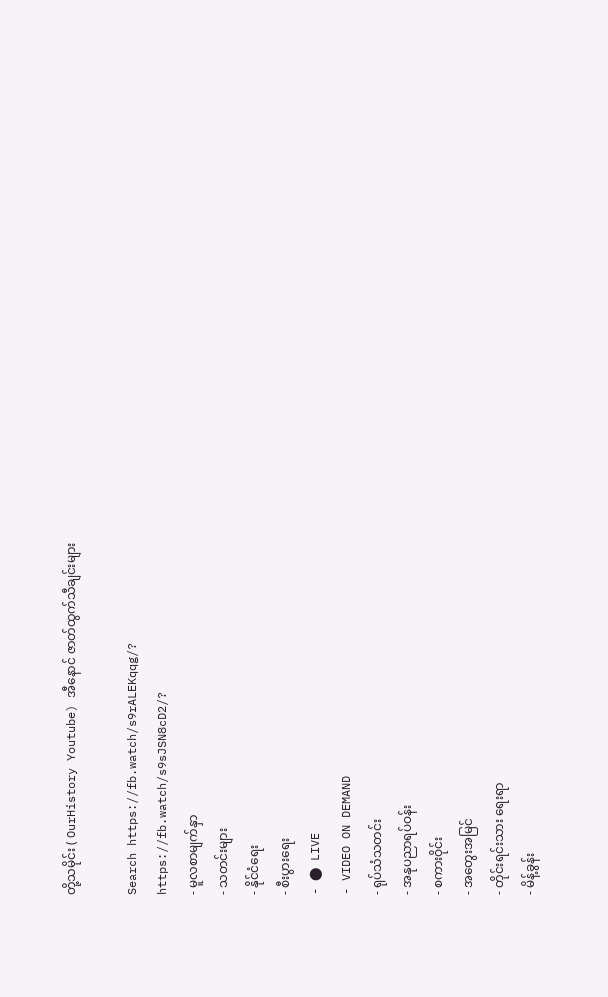တို့သမိုင်း ( OurHistory Youtube) အီနောင် ဇာတ်ထွက်သီချင်းများ

Search https://fb.watch/s9rALEKqqg/?
https://fb.watch/s9sJSN8cD2/?
- မူလစာမျက်နှာ
- သတင်းများ
- နိုင်ငံရေး
- စီးပွားရေး
- ⬤ LIVE
- VIDEO ON DEMAND
- ရုပ်သံသတင်း
- အနုပညာရပ်ဝန်း
- စကားဝိုင်း
- အတွေးအမြင်
- တိုင်းရင်းသား ရေးရာ
- မိန့်ခွန်း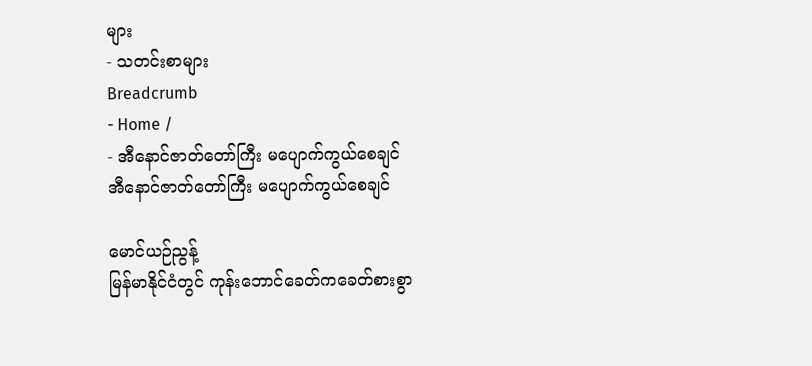များ
- သတင်းစာများ
Breadcrumb
- Home /
- အီနောင်ဇာတ်တော်ကြီး မပျောက်ကွယ်စေချင်
အီနောင်ဇာတ်တော်ကြီး မပျောက်ကွယ်စေချင်

မောင်ယဉ်ညွန့်
မြန်မာနိုင်ငံတွင် ကုန်းဘောင်ခေတ်ကခေတ်စားစွာ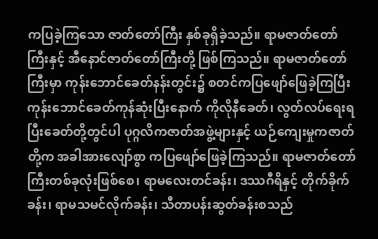ကပြခဲ့ကြသော ဇာတ်တော်ကြီး နှစ်ခုရှိခဲ့သည်။ ရာမဇာတ်တော်ကြီးနှင့် အီနောင်ဇာတ်တော်ကြီးတို့ ဖြစ်ကြသည်။ ရာမဇာတ်တော်ကြီးမှာ ကုန်းဘောင်ခေတ်နန်းတွင်း၌ စတင်ကပြဖျော်ဖြေခဲ့ကြပြီး ကုန်းဘောင်ခေတ်ကုန်ဆုံးပြီးနောက် ကိုလိုနီခေတ်၊ လွတ်လပ်ရေးရပြီးခေတ်တို့တွင်ပါ ပုဂ္ဂလိကဇာတ်အဖွဲ့များနှင့် ယဉ်ကျေးမှုကဇာတ်တို့က အခါအားလျော်စွာ ကပြဖျော်ဖြေခဲ့ကြသည်။ ရာမဇာတ်တော်ကြီးတစ်ခုလုံးဖြစ်စေ၊ ရာမလေးတင်ခန်း၊ ဒဿဂီရိနှင့် တိုက်ခိုက်ခန်း၊ ရာမသမင်လိုက်ခန်း၊ သီတာပန်းဆွတ်ခန်းစသည်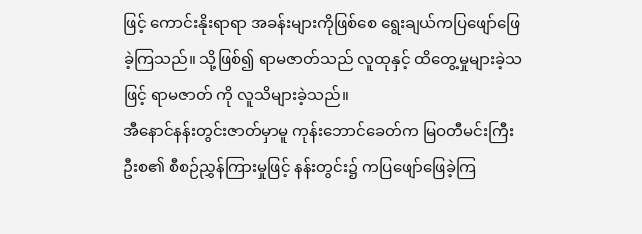ဖြင့် ကောင်းနိုးရာရာ အခန်းများကိုဖြစ်စေ ရွေးချယ်ကပြဖျော်ဖြေခဲ့ကြသည်။ သို့ဖြစ်၍ ရာမဇာတ်သည် လူထုနှင့် ထိတွေ့မှုများခဲ့သဖြင့် ရာမဇာတ် ကို လူသိများခဲ့သည်။
အီနောင်နန်းတွင်းဇာတ်မှာမူ ကုန်းဘောင်ခေတ်က မြဝတီမင်းကြီးဦးစ၏ စီစဉ်ညွှန်ကြားမှုဖြင့် နန်းတွင်း၌ ကပြဖျော်ဖြေခဲ့ကြ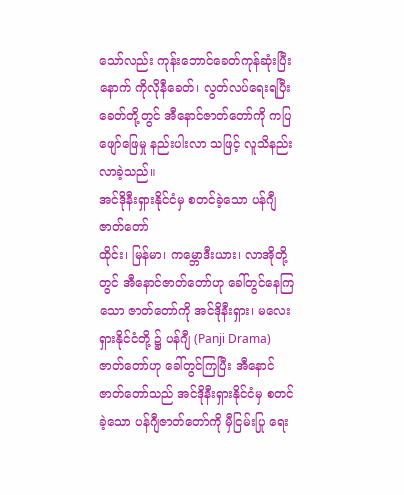သော်လည်း ကုန်းဘောင်ခေတ်ကုန်ဆုံးပြီးနောက် ကိုလိုနီခေတ်၊ လွတ်လပ်ရေးရပြီး ခေတ်တို့တွင် အီနောင်ဇာတ်တော်ကို ကပြဖျော်ဖြေမှု နည်းပါးလာ သဖြင့် လူသိနည်းလာခဲ့သည်။
အင်ဒိုနီးရှားနိုင်ငံမှ စတင်ခဲ့သော ပန်ဂျီဇာတ်တော်
ထိုင်း၊ မြန်မာ၊ ကမ္ဘောဒီးယား၊ လာအိုတို့တွင် အီနောင်ဇာတ်တော်ဟု ခေါ်တွင်နေကြသော ဇာတ်တော်ကို အင်ဒိုနီးရှား၊ မလေးရှားနိုင်ငံတို့ ၌ ပန်ဂျီ (Panji Drama) ဇာတ်တော်ဟု ခေါ်တွင်ကြပြီး အီနောင် ဇာတ်တော်သည် အင်ဒိုနီးရှားနိုင်ငံမှ စတင်ခဲ့သော ပန်ဂျီဇာတ်တော်ကို မှီငြမ်းပြု ရေး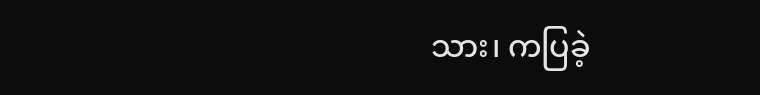သား၊ ကပြခဲ့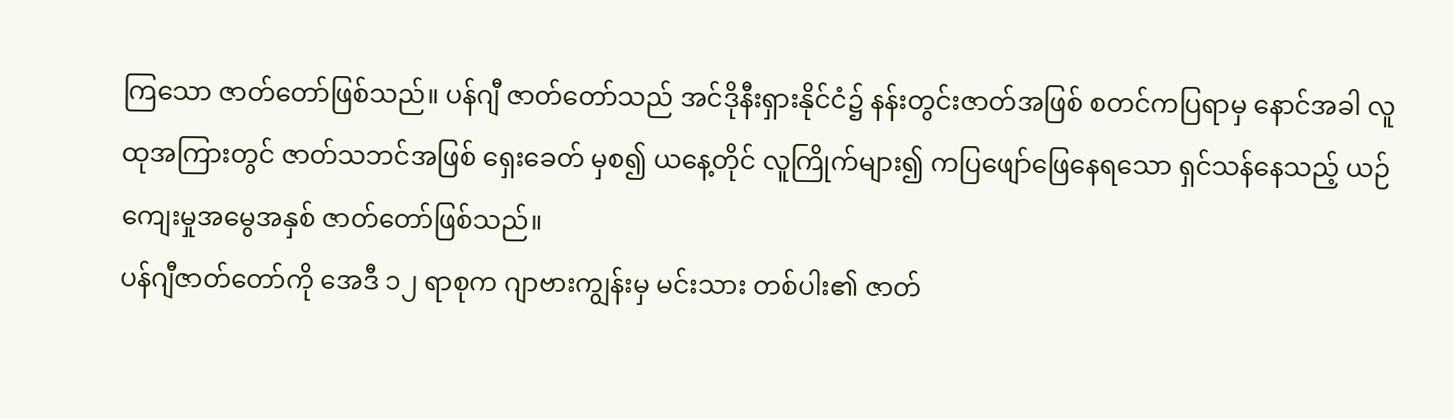ကြသော ဇာတ်တော်ဖြစ်သည်။ ပန်ဂျီ ဇာတ်တော်သည် အင်ဒိုနီးရှားနိုင်ငံ၌ နန်းတွင်းဇာတ်အဖြစ် စတင်ကပြရာမှ နောင်အခါ လူထုအကြားတွင် ဇာတ်သဘင်အဖြစ် ရှေးခေတ် မှစ၍ ယနေ့တိုင် လူကြိုက်များ၍ ကပြဖျော်ဖြေနေရသော ရှင်သန်နေသည့် ယဉ်ကျေးမှုအမွေအနှစ် ဇာတ်တော်ဖြစ်သည်။
ပန်ဂျီဇာတ်တော်ကို အေဒီ ၁၂ ရာစုက ဂျာဗားကျွန်းမှ မင်းသား တစ်ပါး၏ ဇာတ်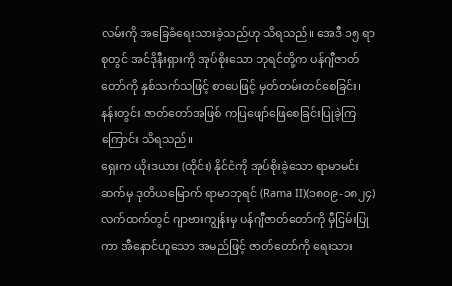လမ်းကို အခြေခံရေးသားခဲ့သည်ဟု သိရသည်။ အေဒီ ၁၅ ရာစုတွင် အင်ဒိုနီးရှားကို အုပ်စိုးသော ဘုရင်တို့က ပန်ဂျီဇာတ်တော်ကို နှစ်သက်သဖြင့် စာပေဖြင့် မှတ်တမ်းတင်စေခြင်း၊ နန်းတွင်း ဇာတ်တော်အဖြစ် ကပြဖျော်ဖြေစေခြင်းပြုခဲ့ကြကြောင်း သိရသည်။
ရှေးက ယိုးဒယား (ထိုင်း) နိုင်ငံကို အုပ်စိုးခဲ့သော ရာမာမင်းဆက်မှ ဒုတိယမြောက် ရာမာဘုရင် (Rama II)(၁၈၀၉-၁၈၂၄) လက်ထက်တွင် ဂျာဗားကျွန်းမှ ပန်ဂျီဇာတ်တော်ကို မှီငြမ်းပြုကာ အီနောင်ဟူသော အမည်ဖြင့် ဇာတ်တော်ကို ရေးသား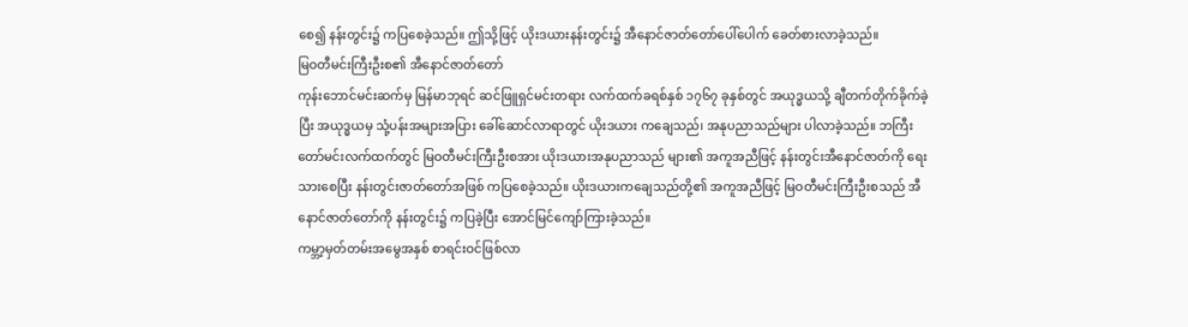စေ၍ နန်းတွင်း၌ ကပြစေခဲ့သည်။ ဤသို့ဖြင့် ယိုးဒယားနန်းတွင်း၌ အီနောင်ဇာတ်တော်ပေါ်ပေါက် ခေတ်စားလာခဲ့သည်။
မြဝတီမင်းကြီးဦးစ၏ အီနောင်ဇာတ်တော်
ကုန်းဘောင်မင်းဆက်မှ မြန်မာဘုရင် ဆင်ဖြူရှင်မင်းတရား လက်ထက်ခရစ်နှစ် ၁၇၆၇ ခုနှစ်တွင် အယုဒ္ဓယသို့ ချီတက်တိုက်ခိုက်ခဲ့ပြီး အယုဒ္ဓယမှ သုံ့ပန်းအများအပြား ခေါ်ဆောင်လာရာတွင် ယိုးဒယား ကချေသည်၊ အနုပညာသည်များ ပါလာခဲ့သည်။ ဘကြီးတော်မင်းလက်ထက်တွင် မြဝတီမင်းကြီးဦးစအား ယိုးဒယားအနုပညာသည် များ၏ အကူအညီဖြင့် နန်းတွင်းအီနောင်ဇာတ်ကို ရေးသားစေပြီး နန်းတွင်းဇာတ်တော်အဖြစ် ကပြစေခဲ့သည်။ ယိုးဒယားကချေသည်တို့၏ အကူအညီဖြင့် မြဝတီမင်းကြီးဦးစသည် အီနောင်ဇာတ်တော်ကို နန်းတွင်း၌ ကပြခဲ့ပြီး အောင်မြင်ကျော်ကြားခဲ့သည်။
ကမ္ဘာ့မှတ်တမ်းအမွေအနှစ် စာရင်းဝင်ဖြစ်လာ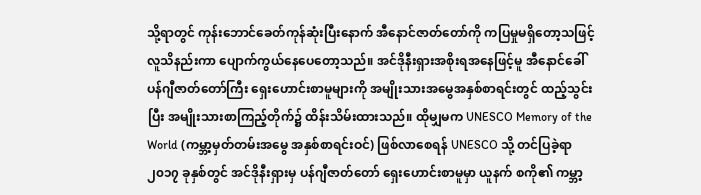သို့ရာတွင် ကုန်းဘောင်ခေတ်ကုန်ဆုံးပြီးနောက် အီနောင်ဇာတ်တော်ကို ကပြမှုမရှိတော့သဖြင့် လူသိနည်းကာ ပျောက်ကွယ်နေပေတော့သည်။ အင်ဒိုနီးရှားအစိုးရအနေဖြင့်မူ အီနောင်ခေါ် ပန်ဂျီဇာတ်တော်ကြီး ရှေးဟောင်းစာမူများကို အမျိုးသားအမွေအနှစ်စာရင်းတွင် ထည့်သွင်းပြီး အမျိုးသားစာကြည့်တိုက်၌ ထိန်းသိမ်းထားသည်။ ထိုမျှမက UNESCO Memory of the World (ကမ္ဘာ့မှတ်တမ်းအမွေ အနှစ်စာရင်းဝင်) ဖြစ်လာစေရန် UNESCO သို့ တင်ပြခဲ့ရာ ၂၀၁၇ ခုနှစ်တွင် အင်ဒိုနီးရှားမှ ပန်ဂျီဇာတ်တော် ရှေးဟောင်းစာမူမှာ ယူနက် စကို၏ ကမ္ဘာ့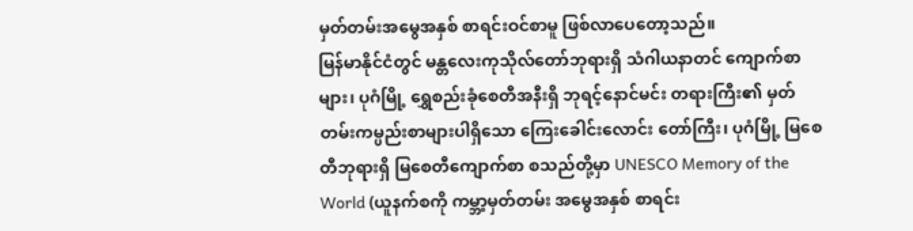မှတ်တမ်းအမွေအနှစ် စာရင်းဝင်စာမူ ဖြစ်လာပေတော့သည်။
မြန်မာနိုင်ငံတွင် မန္တလေးကုသိုလ်တော်ဘုရားရှိ သံဂါယနာတင် ကျောက်စာများ၊ ပုဂံမြို့ ရွှေစည်းခုံစေတီအနီးရှိ ဘုရင့်နောင်မင်း တရားကြီး၏ မှတ်တမ်းကမ္ပည်းစာများပါရှိသော ကြေးခေါင်းလောင်း တော်ကြီး၊ ပုဂံမြို့ မြစေတီဘုရားရှိ မြစေတီကျောက်စာ စသည်တို့မှာ UNESCO Memory of the World (ယူနက်စကို ကမ္ဘာ့မှတ်တမ်း အမွေအနှစ် စာရင်း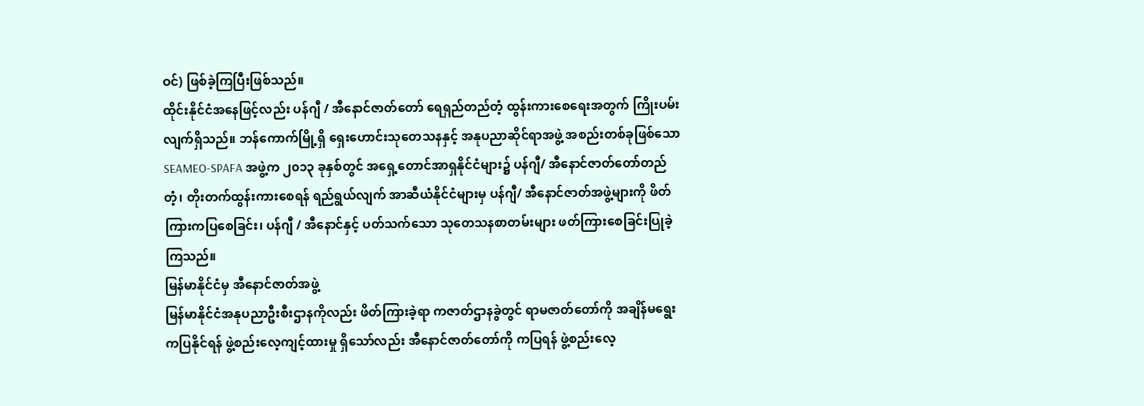ဝင်) ဖြစ်ခဲ့ကြပြီးဖြစ်သည်။
ထိုင်းနိုင်ငံအနေဖြင့်လည်း ပန်ဂျီ / အီနောင်ဇာတ်တော် ရေရှည်တည်တံ့ ထွန်းကားစေရေးအတွက် ကြိုးပမ်းလျက်ရှိသည်။ ဘန်ကောက်မြို့ရှိ ရှေးဟောင်းသုတေသနနှင့် အနုပညာဆိုင်ရာအဖွဲ့ အစည်းတစ်ခုဖြစ်သော SEAMEO-SPAFA အဖွဲ့က ၂၀၁၃ ခုနှစ်တွင် အရှေ့တောင်အာရှနိုင်ငံများ၌ ပန်ဂျီ/ အီနောင်ဇာတ်တော်တည်တံ့၊ တိုးတက်ထွန်းကားစေရန် ရည်ရွယ်လျက် အာဆီယံနိုင်ငံများမှ ပန်ဂျီ/ အီနောင်ဇာတ်အဖွဲ့များကို ဖိတ်ကြားကပြစေခြင်း၊ ပန်ဂျီ / အီနောင်နှင့် ပတ်သက်သော သုတေသနစာတမ်းများ ဖတ်ကြားစေခြင်းပြုခဲ့ကြသည်။
မြန်မာနိုင်ငံမှ အီနောင်ဇာတ်အဖွဲ့
မြန်မာနိုင်ငံအနုပညာဦးစီးဌာနကိုလည်း ဖိတ်ကြားခဲ့ရာ ကဇာတ်ဌာနခွဲတွင် ရာမဇာတ်တော်ကို အချိန်မရွေးကပြနိုင်ရန် ဖွဲ့စည်းလေ့ကျင့်ထားမှု ရှိသော်လည်း အီနောင်ဇာတ်တော်ကို ကပြရန် ဖွဲ့စည်းလေ့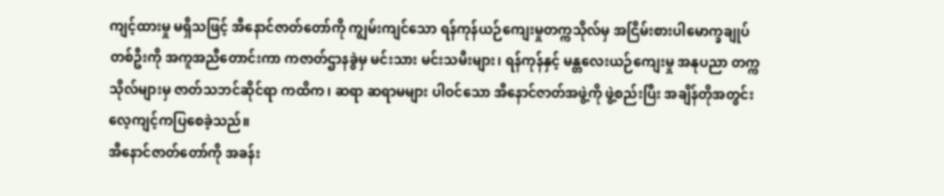ကျင့်ထားမှု မရှိသဖြင့် အီနောင်ဇာတ်တော်ကို ကျွမ်းကျင်သော ရန်ကုန်ယဉ်ကျေးမှုတက္ကသိုလ်မှ အငြိမ်းစားပါမောက္ခချုပ်တစ်ဦးကို အကူအညီတောင်းကာ ကဇာတ်ဌာနခွဲမှ မင်းသား မင်းသမီးများ၊ ရန်ကုန်နှင့် မန္တလေးယဉ်ကျေးမှု အနုပညာ တက္ကသိုလ်များမှ ဇာတ်သဘင်ဆိုင်ရာ ကထိက၊ ဆရာ ဆရာမများ ပါဝင်သော အီနောင်ဇာတ်အဖွဲ့ကို ဖွဲ့စည်းပြီး အချိန်တိုအတွင်း လေ့ကျင့်ကပြစေခဲ့သည်။
အီနောင်ဇာတ်တော်ကို အခန်း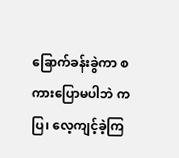ခြောက်ခန်းခွဲကာ စကားပြောမပါဘဲ ကပြ၊ လေ့ကျင့်ခဲ့ကြ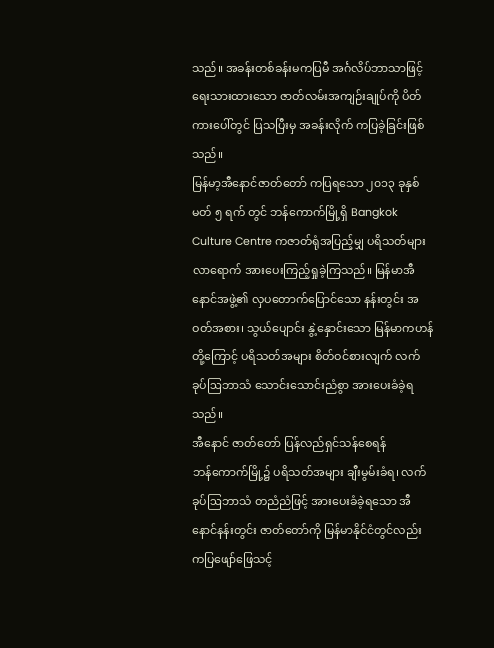သည်။ အခန်းတစ်ခန်းမကပြမီ အင်္ဂလိပ်ဘာသာဖြင့် ရေးသားထားသော ဇာတ်လမ်းအကျဉ်းချုပ်ကို ပိတ်ကားပေါ်တွင် ပြသပြီးမှ အခန်းလိုက် ကပြခဲ့ခြင်းဖြစ်သည်။
မြန်မာ့အီနောင်ဇာတ်တော် ကပြရသော ၂၀၁၃ ခုနှစ် မတ် ၅ ရက် တွင် ဘန်ကောက်မြို့ရှိ Bangkok Culture Centre ကဇာတ်ရုံအပြည့်မျှ ပရိသတ်များ လာရောက် အားပေးကြည့်ရှုခဲ့ကြသည်။ မြန်မာအီနောင်အဖွဲ့၏ လှပတောက်ပြောင်သော နန်းတွင်း အဝတ်အစား၊ သွယ်ပျောင်း နွဲ့နှောင်းသော မြန်မာကဟန်တို့ကြောင့် ပရိသတ်အများ စိတ်ဝင်စားလျက် လက်ခုပ်ဩဘာသံ သောင်းသောင်းညံစွာ အားပေးခံခဲ့ရသည်။
အီနောင် ဇာတ်တော် ပြန်လည်ရှင်သန်စေရန်
ဘန်ကောက်မြို့၌ ပရိသတ်အများ ချီးမွမ်းခံရ၊ လက်ခုပ်ဩဘာသံ တညံညံဖြင့် အားပေးခံခဲ့ရသော အီနောင်နန်းတွင်း ဇာတ်တော်ကို မြန်မာနိုင်ငံတွင်လည်း ကပြဖျော်ဖြေသင့်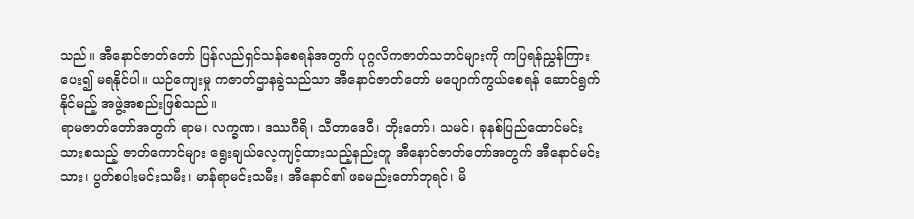သည်။ အီနောင်ဇာတ်တော် ပြန်လည်ရှင်သန်စေရန်အတွက် ပုဂ္ဂလိကဇာတ်သဘင်များကို ကပြရန်ညွှန်ကြားပေး၍ မရနိုင်ပါ။ ယဉ်ကျေးမှု ကဇာတ်ဌာနခွဲသည်သာ အီနောင်ဇာတ်တော် မပျောက်ကွယ်စေရန် ဆောင်ရွက်နိုင်မည့် အဖွဲ့အစည်းဖြစ်သည်။
ရာမဇာတ်တော်အတွက် ရာမ၊ လက္ခဏ၊ ဒဿဂီရိ၊ သီတာဒေဝီ၊ ဘိုးတော်၊ သမင်၊ ခုနစ်ပြည်ထောင်မင်းသားစသည့် ဇာတ်ကောင်များ ရွေးချယ်လေ့ကျင့်ထားသည့်နည်းတူ အီနောင်ဇာတ်တော်အတွက် အီနောင်မင်းသား၊ ပွတ်စပါးမင်းသမီး၊ မာန်ရာမင်းသမီး၊ အီနောင်၏ ဖခမည်းတော်ဘုရင်၊ မိ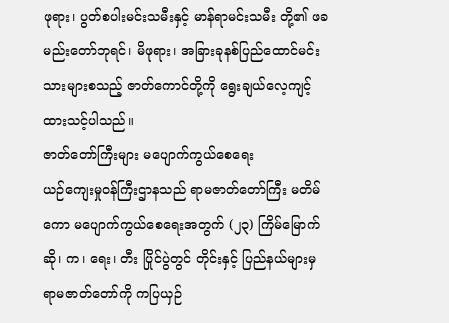ဖုရား၊ ပွတ်စပါးမင်းသမီးနှင့် မာန်ရာမင်းသမီး တို့၏ ဖခမည်းတော်ဘုရင်၊ မိဖုရား၊ အခြားခုနစ်ပြည်ထောင်မင်းသားများစသည့် ဇာတ်ကောင်တို့ကို ရွေးချယ်လေ့ကျင့် ထားသင့်ပါသည်။
ဇာတ်တော်ကြီးများ မပျောက်ကွယ်စေရေး
ယဉ်ကျေးမှုဝန်ကြီးဌာနသည် ရာမဇာတ်တော်ကြီး မတိမ်ကော မပျောက်ကွယ်စေရေးအတွက် (၂၃) ကြိမ်မြောက် ဆို၊ က၊ ရေး၊ တီး ပြိုင်ပွဲတွင် တိုင်းနှင့် ပြည်နယ်များမှ ရာမဇာတ်တော်ကို ကပြယှဉ်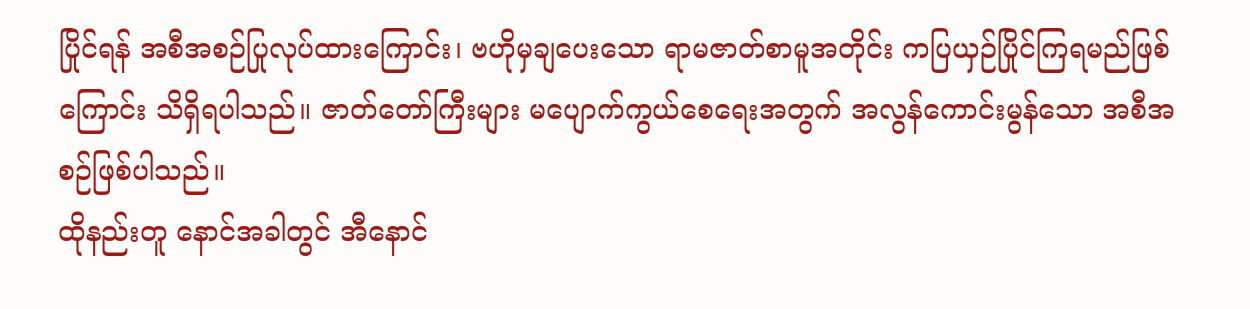ပြိုင်ရန် အစီအစဉ်ပြုလုပ်ထားကြောင်း၊ ဗဟိုမှချပေးသော ရာမဇာတ်စာမူအတိုင်း ကပြယှဉ်ပြိုင်ကြရမည်ဖြစ်ကြောင်း သိရှိရပါသည်။ ဇာတ်တော်ကြီးများ မပျောက်ကွယ်စေရေးအတွက် အလွန်ကောင်းမွန်သော အစီအစဉ်ဖြစ်ပါသည်။
ထိုနည်းတူ နောင်အခါတွင် အီနောင်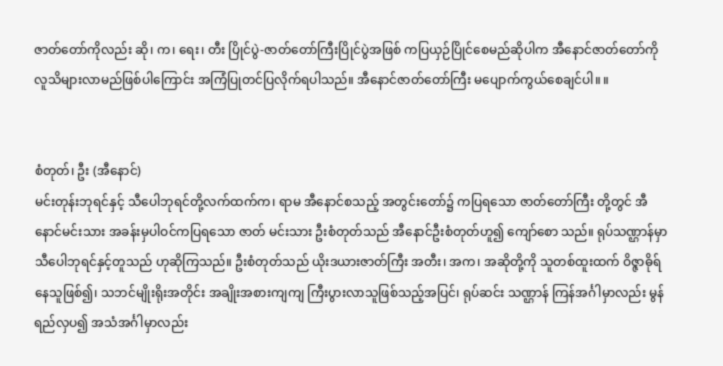ဇာတ်တော်ကိုလည်း ဆို၊ က၊ ရေး၊ တီး ပြိုင်ပွဲ-ဇာတ်တော်ကြီးပြိုင်ပွဲအဖြစ် ကပြယှဉ်ပြိုင်စေမည်ဆိုပါက အီနောင်ဇာတ်တော်ကို လူသိများလာမည်ဖြစ်ပါကြောင်း အကြံပြုတင်ပြလိုက်ရပါသည်။ အီနောင်ဇာတ်တော်ကြီး မပျောက်ကွယ်စေချင်ပါ။ ။


စံတုတ်၊ ဦး (အီနောင်)
မင်းတုန်းဘုရင်နှင့် သီပေါဘုရင်တို့လက်ထက်က၊ ရာမ အီနောင်စသည့် အတွင်းတော်၌ ကပြရသော ဇာတ်တော်ကြီး တို့တွင် အီနောင်မင်းသား အခန်းမှပါဝင်ကပြရသော ဇာတ် မင်းသား ဦးစံတုတ်သည် အီနောင်ဦးစံတုတ်ဟူ၍ ကျော်စော သည်။ ရုပ်သဏ္ဌာန်မှာ သီပေါဘုရင်နှင့်တူသည် ဟုဆိုကြသည်။ ဦးစံတုတ်သည် ယိုးဒယားဇာတ်ကြီး အတီး၊ အက၊ အဆိုတို့ကို သူတစ်ထူးထက် ဝိဇ္ဇာဓိုရ် နေသူဖြစ်၍၊ သဘင်မျိုးရိုးအတိုင်း အချိုးအစားကျကျ ကြီးပွားလာသူဖြစ်သည့်အပြင်၊ ရုပ်ဆင်း သဏ္ဌာန် ကြန်အင်္ဂါမှာလည်း မွန်ရည်လှပ၍ အသံအင်္ဂါမှာလည်း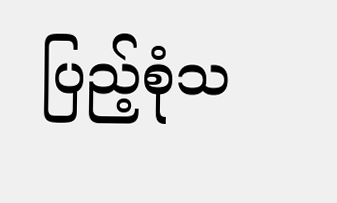ပြည့်စုံသ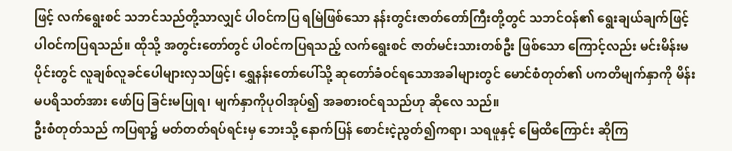ဖြင့် လက်ရွေးစင် သဘင်သည်တို့သာလျှင် ပါဝင်ကပြ ရမြဲဖြစ်သော နန်းတွင်းဇာတ်တော်ကြီးတို့တွင် သဘင်ဝန်၏ ရွေးချယ်ချက်ဖြင့် ပါဝင်ကပြရသည်။ ထိုသို့ အတွင်းတော်တွင် ပါဝင်ကပြရသည့် လက်ရွေးစင် ဇာတ်မင်းသားတစ်ဦး ဖြစ်သော ကြောင့်လည်း မင်းမိန်းမပိုင်းတွင် လူချစ်လူခင်ပေါများလှသဖြင့်၊ ရွှေနန်းတော်ပေါ်သို့ ဆုတော်ခံဝင်ရသောအခါများတွင် မောင်စံတုတ်၏ ပကတိမျက်နှာကို မိန်းမပရိသတ်အား ဖော်ပြ ခြင်းမပြုရ၊ မျက်နှာကိုပုဝါအုပ်၍ အခစားဝင်ရသည်ဟု ဆိုလေ သည်။
ဦးစံတုတ်သည် ကပြရာ၌ မတ်တတ်ရပ်ရင်းမှ ဘေးသို့ နောက်ပြန် စောင်းငဲ့ညွတ်၍ကရာ၊ သရဖူနှင့် မြေထိကြောင်း ဆိုကြ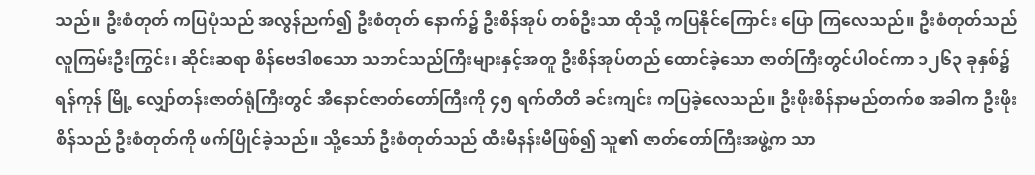သည်။ ဦးစံတုတ် ကပြပုံသည် အလွန်ညက်၍ ဦးစံတုတ် နောက်၌ ဦးစိန်အုပ် တစ်ဦးသာ ထိုသို့ ကပြနိုင်ကြောင်း ပြော ကြလေသည်။ ဦးစံတုတ်သည် လူကြမ်းဦးကြွင်း၊ ဆိုင်းဆရာ စိန်ဗေဒါစသော သဘင်သည်ကြီးများနှင့်အတူ ဦးစိန်အုပ်တည် ထောင်ခဲ့သော ဇာတ်ကြီးတွင်ပါဝင်ကာ ၁၂၆၃ ခုနှစ်၌ ရန်ကုန် မြို့ လျှော်တန်းဇာတ်ရုံကြီးတွင် အီနောင်ဇာတ်တော်ကြီးကို ၄၅ ရက်တိတိ ခင်းကျင်း ကပြခဲ့လေသည်။ ဦးဖိုးစိန်နာမည်တက်စ အခါက ဦးဖိုးစိန်သည် ဦးစံတုတ်ကို ဖက်ပြိုင်ခဲ့သည်။ သို့သော် ဦးစံတုတ်သည် ထီးမီနန်းမီဖြစ်၍ သူ၏ ဇာတ်တော်ကြီးအဖွဲ့က သာ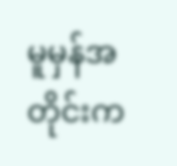မူမှန်အတိုင်းက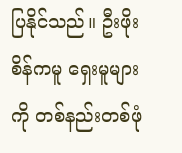ပြနိုင်သည်။ ဦးဖိုးစိန်ကမူ ရှေးမူများကို တစ်နည်းတစ်ဖုံ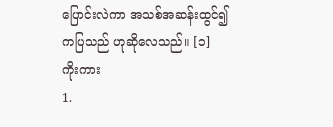ပြောင်းလဲကာ အသစ်အဆန်းထွင်၍ ကပြသည် ဟုဆိုလေသည်။ [၁]
ကိုးကား
1.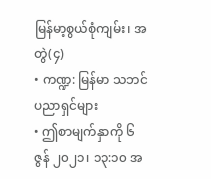မြန်မာ့စွယ်စုံကျမ်း၊ အတွဲ(၄)
• ကဏ္ဍ: မြန်မာ သဘင်ပညာရှင်များ
• ဤစာမျက်နှာကို ၆ ဇွန် ၂၀၂၁၊ ၁၃:၁၀ အ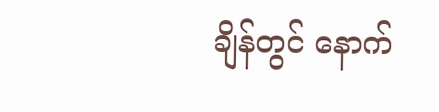ချိန်တွင် နောက်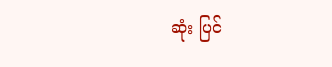ဆုံး ပြင်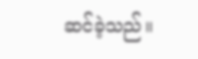ဆင်ခဲ့သည်။